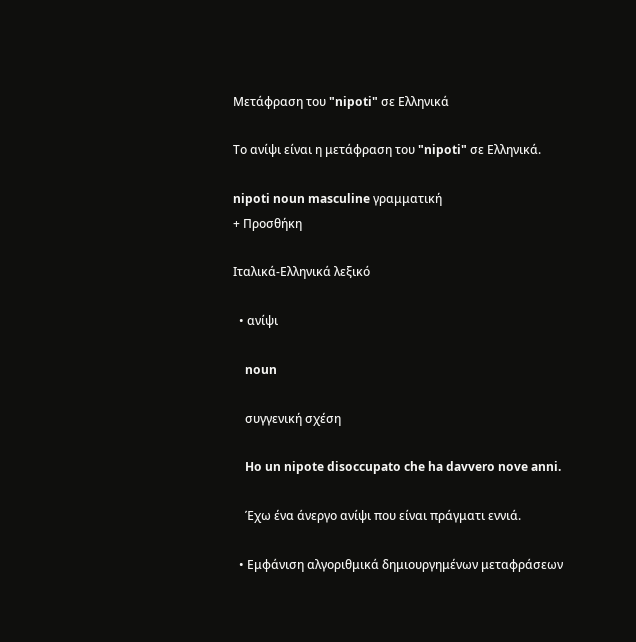Μετάφραση του "nipoti" σε Ελληνικά

Το ανίψι είναι η μετάφραση του "nipoti" σε Ελληνικά.

nipoti noun masculine γραμματική
+ Προσθήκη

Ιταλικά-Ελληνικά λεξικό

  • ανίψι

    noun

    συγγενική σχέση

    Ho un nipote disoccupato che ha davvero nove anni.

    Έχω ένα άνεργο ανίψι που είναι πράγματι εννιά.

  • Εμφάνιση αλγοριθμικά δημιουργημένων μεταφράσεων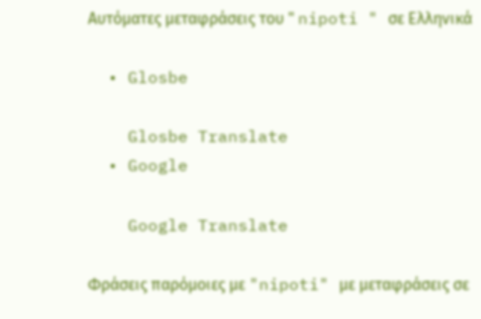Αυτόματες μεταφράσεις του " nipoti " σε Ελληνικά

  • Glosbe

    Glosbe Translate
  • Google

    Google Translate

Φράσεις παρόμοιες με "nipoti" με μεταφράσεις σε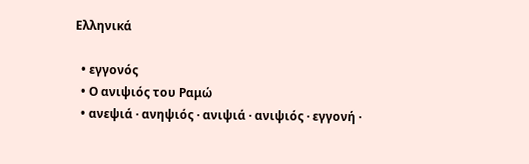Ελληνικά

  • εγγονός
  • Ο ανιψιός του Ραμώ
  • ανεψιά · ανηψιός · ανιψιά · ανιψιός · εγγονή ·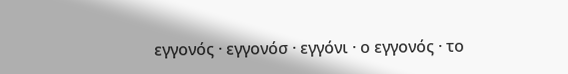εγγονός · εγγονόσ · εγγόνι · ο εγγονός · το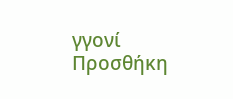γγονί
Προσθήκη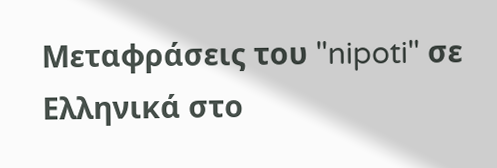Μεταφράσεις του "nipoti" σε Ελληνικά στο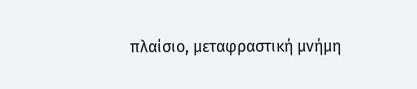πλαίσιο, μεταφραστική μνήμη